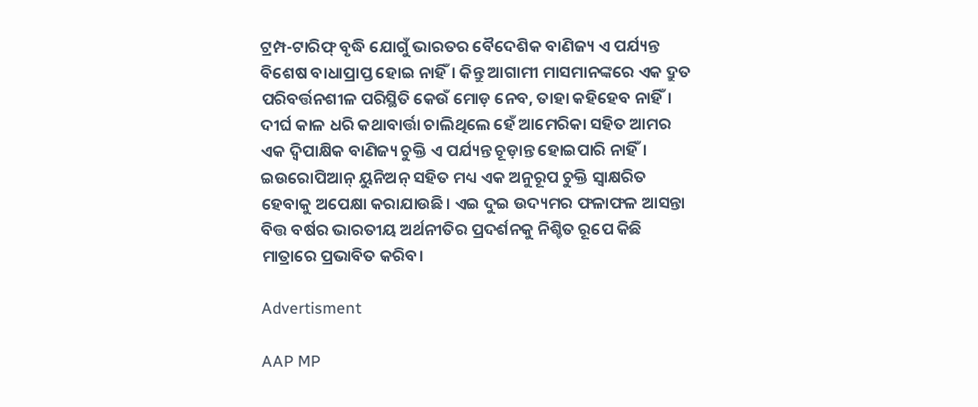ଟ୍ରମ୍ପ-ଟାରିଫ୍ ବୃଦ୍ଧି ଯୋଗୁଁ ଭାରତର ବୈଦେଶିକ ବାଣିଜ୍ୟ ଏ ପର୍ଯ୍ୟନ୍ତ ବିଶେଷ ବାଧାପ୍ରାପ୍ତ ହୋଇ ନାହିଁ। କିନ୍ତୁ ଆଗାମୀ ମାସମାନଙ୍କରେ ଏକ ଦ୍ରୁତ ପରିବର୍ତ୍ତନଶୀଳ ପରିସ୍ଥିତି କେଉଁ ମୋଡ଼ ନେବ, ତାହା କହିହେବ ନାହିଁ। ଦୀର୍ଘ କାଳ ଧରି କଥାବାର୍ତ୍ତା ଚାଲିଥିଲେ ହେଁ ଆମେରିକା ସହିତ ଆମର ଏକ ଦ୍ବିପାକ୍ଷିକ ବାଣିଜ୍ୟ ଚୁକ୍ତି ଏ ପର୍ଯ୍ୟନ୍ତ ଚୂଡ଼ାନ୍ତ ହୋଇପାରି ନାହିଁ। ଇଉରୋପିଆନ୍ ୟୁନିଅନ୍ ସହିତ ମଧ୍ୟ ଏକ ଅନୁରୂପ ଚୁକ୍ତି ସ୍ବାକ୍ଷରିତ ହେବାକୁ ଅପେକ୍ଷା କରାଯାଉଛି। ଏଇ ଦୁଇ ଉଦ୍ୟମର ଫଳାଫଳ ଆସନ୍ତା ବିତ୍ତ ବର୍ଷର ଭାରତୀୟ ଅର୍ଥନୀତିର ପ୍ରଦର୍ଶନକୁ ନିଶ୍ଚିତ ରୂପେ କିଛି ମାତ୍ରାରେ ପ୍ରଭାବିତ କରିବ।

Advertisment

AAP MP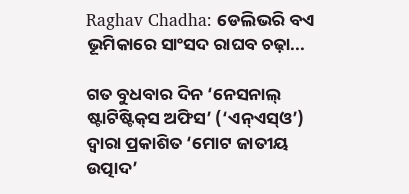Raghav Chadha: ଡେଲିଭରି ବଏ ଭୂମିକା‌ରେ ସାଂସଦ ରାଘବ ଚଢ଼ା...

ଗତ ବୁଧବାର ଦିନ ‘ନେସନାଲ୍ ଷ୍ଟାଟିଷ୍ଟିକ୍‌ସ ଅଫିସ’ (‘ଏନ୍ଏସ୍ଓ’) ଦ୍ବାରା ପ୍ରକାଶିତ ‘ମୋଟ ଜାତୀୟ ଉତ୍ପାଦ’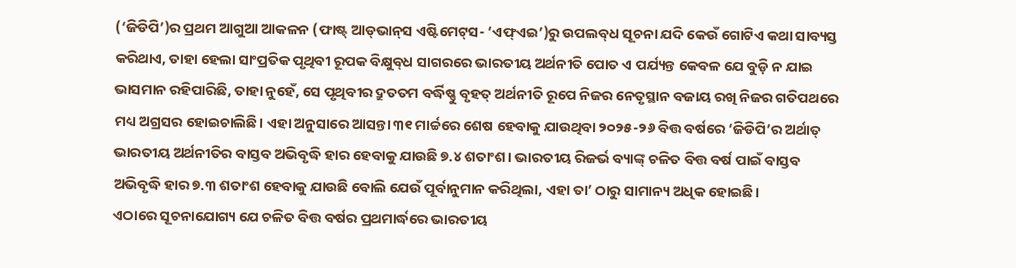(‘ଜିଡିପି’)ର ପ୍ରଥମ ଆଗୁଆ ଆକଳନ (ଫାଷ୍ଟ୍ ଆଡ୍‌ଭାନ୍‌ସ ଏଷ୍ଟିମେଟ୍‌ସ- ‘ଏଫ୍ଏଇ’)ରୁ ଉପଲବ୍‌ଧ ସୂଚନା ଯଦି କେଉଁ ଗୋଟିଏ କଥା ସାବ୍ୟସ୍ତ କରିଥାଏ, ତାହା ହେଲା ସାଂପ୍ରତିକ ପୃଥିବୀ ରୂପକ ବିକ୍ଷୁବ୍‌ଧ ସାଗରରେ ଭାରତୀୟ ଅର୍ଥନୀତି ପୋତ ଏ ପର୍ଯ୍ୟନ୍ତ କେବଳ ଯେ ବୁଡ଼ି ନ ଯାଇ ଭାସମାନ ରହିପାରିଛି, ତାହା ନୁହେଁ, ସେ ପୃଥିବୀର ଦ୍ରୁତତମ ବର୍ଦ୍ଧିଷ୍ଣୁ ବୃହତ୍ ଅର୍ଥନୀତି ରୂପେ ନିଜର ନେତୃସ୍ଥାନ ବଜାୟ ରଖି ନିଜର ଗତିପଥରେ ମଧ୍ୟ ଅଗ୍ରସର ହୋଇଚାଲିଛି। ଏହା ଅନୁସାରେ ଆସନ୍ତା ୩୧ ମାର୍ଚ୍ଚରେ ଶେଷ ହେବାକୁ ଯାଉଥିବା ୨୦୨୫-୨୬ ବିତ୍ତ ବର୍ଷରେ ‘ଜିଡିପି’ର ଅର୍ଥାତ୍ ଭାରତୀୟ ଅର୍ଥନୀତିର ବାସ୍ତବ ଅଭିବୃଦ୍ଧି ହାର ହେବାକୁ ଯାଉଛି ୭.୪ ଶତାଂଶ। ଭାରତୀୟ ରିଜର୍ଭ ବ୍ୟାଙ୍କ୍ ଚଳିତ ବିତ୍ତ ବର୍ଷ ପାଇଁ ବାସ୍ତବ ଅଭିବୃଦ୍ଧି ହାର ୭.୩ ଶତାଂଶ ହେବାକୁ ଯାଉଛି ବୋଲି ଯେଉଁ ପୂର୍ବାନୁମାନ କରିଥିଲା, ଏହା ତା’ ଠାରୁ ସାମାନ୍ୟ ଅଧିକ ହୋଇଛି।
ଏଠାରେ ସୂଚନାଯୋଗ୍ୟ ଯେ ଚଳିତ ବିତ୍ତ ବର୍ଷର ପ୍ରଥମାର୍ଦ୍ଧରେ ଭାରତୀୟ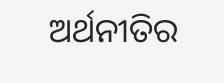ଅର୍ଥନୀତିର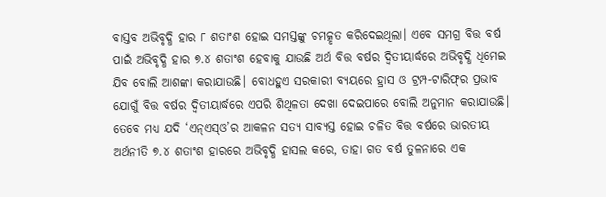ବାସ୍ତବ ଅଭିବୃଦ୍ଧି ହାର ୮ ଶତାଂଶ ହୋଇ ସମସ୍ତଙ୍କୁ ଚମତ୍କୃତ କରିଦେଇଥିଲା। ଏବେ ସମଗ୍ର ବିତ୍ତ ବର୍ଷ ପାଇଁ ଅଭିବୃଦ୍ଧି ହାର ୭.୪ ଶତାଂଶ ହେବାକୁ ଯାଉଛି ଅର୍ଥ ବିତ୍ତ ବର୍ଷର ଦ୍ବିତୀୟାର୍ଦ୍ଧରେ ଅଭିବୃଦ୍ଧି ଧିମେଇ ଯିବ ବୋଲି ଆଶଙ୍କା କରାଯାଉଛି। ବୋଧହୁଏ ସରକାରୀ ବ୍ୟୟରେ ହ୍ରାସ ଓ ଟ୍ରମ୍ପ-ଟାରିଫ୍‌ର ପ୍ରଭାବ ଯୋଗୁଁ ବିତ୍ତ ବର୍ଷର ଦ୍ବିତୀୟାର୍ଦ୍ଧରେ ଏପରି ଶିଥିଳତା ଦେଖା ଦେଇପାରେ ବୋଲି ଅନୁମାନ କରାଯାଉଛି। ତେବେ ମଧ୍ୟ ଯଦି ‘ଏନ୍ଏସ୍ଓ’ର ଆକଳନ ସତ୍ୟ ସାବ୍ୟସ୍ତ ହୋଇ ଚଳିତ ବିତ୍ତ ବର୍ଷରେ ଭାରତୀୟ ଅର୍ଥନୀତି ୭.୪ ଶତାଂଶ ହାରରେ ଅଭିବୃଦ୍ଧି ହାସଲ କରେ, ତାହା ଗତ ବର୍ଷ ତୁଳନାରେ ଏକ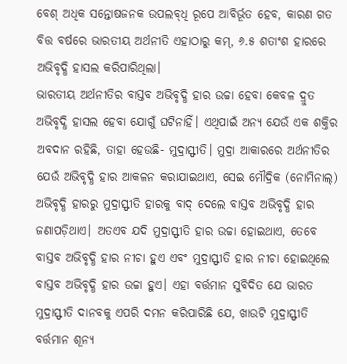ବେଶ୍ ଅଧିକ ସନ୍ତୋଷଜନକ ଉପଲବ୍‌ଧି ରୂପେ ଆବିର୍ଭୂତ ହେବ, କାରଣ ଗତ ବିତ୍ତ ବର୍ଷରେ ଭାରତୀୟ ଅର୍ଥନୀତି ଏହାଠାରୁ କମ୍, ୬.୫ ଶତାଂଶ ହାରରେ ଅଭିବୃଦ୍ଧି ହାସଲ କରିପାରିଥିଲା।
ଭାରତୀୟ ଅର୍ଥନୀତିର ବାସ୍ତବ ଅଭିବୃଦ୍ଧି ହାର ଉଚ୍ଚା ହେବା କେବଳ ଦ୍ରୁତ ଅଭିବୃଦ୍ଧି ହାସଲ ହେବା ଯୋଗୁଁ ଘଟିନାହିଁ। ଏଥିପାଇଁ ଅନ୍ୟ ଯେଉଁ ଏକ ଶକ୍ତିର ଅବଦାନ ରହିଛି, ତାହା ହେଉଛି- ମୁଦ୍ରାସ୍ଫୀତି। ମୁଦ୍ରା ଆକାରରେ ଅର୍ଥନୀତିର ଯେଉଁ ଅଭିବୃଦ୍ଧି ହାର ଆକଳନ କରାଯାଇଥାଏ, ସେଇ ମୌଦ୍ରିକ (ନୋମିନାଲ୍) ଅଭିବୃଦ୍ଧି ହାରରୁ ମୁଦ୍ରାସ୍ଫୀତି ହାରକୁ ବାଦ୍ ଦେଲେ ବାସ୍ତବ ଅଭିବୃଦ୍ଧି ହାର ଜଣାପଡ଼ିଥାଏ। ଅତଏବ ଯଦି ମୁଦ୍ରାସ୍ଫୀତି ହାର ଉଚ୍ଚା ହୋଇଥାଏ, ତେବେ ବାସ୍ତବ ଅଭିବୃଦ୍ଧି ହାର ନୀଚା ହୁଏ ଏବଂ ମୁଦ୍ରାସ୍ଫୀତି ହାର ନୀଚା ହୋଇଥିଲେ ବାସ୍ତବ ଅଭିବୃଦ୍ଧି ହାର ଉଚ୍ଚା ହୁଏ। ଏହା ବର୍ତ୍ତମାନ ସୁବିଦିତ ଯେ ଭାରତ ମୁଦ୍ରାସ୍ଫୀତି ଦାନବକୁ ଏପରି ଦମନ କରିପାରିଛି ଯେ, ଖାଉଟି ମୁଦ୍ରାସ୍ଫୀତି ବର୍ତ୍ତମାନ ଶୂନ୍ୟ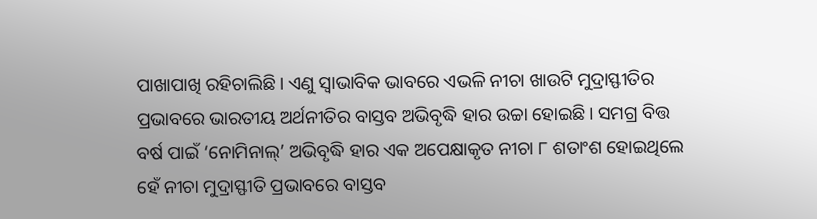ପାଖାପାଖି ରହିଚାଲିଛି। ଏଣୁ ସ୍ବାଭାବିକ ଭାବରେ ଏଭଳି ନୀଚା ଖାଉଟି ମୁଦ୍ରାସ୍ଫୀତିର ପ୍ରଭାବରେ ଭାରତୀୟ ଅର୍ଥନୀତିର ବାସ୍ତବ ଅଭିବୃଦ୍ଧି ହାର ଉଚ୍ଚା ହୋଇଛି। ସମଗ୍ର ବିତ୍ତ ବର୍ଷ ପାଇଁ ‘ନୋମିନାଲ୍’ ଅଭିବୃଦ୍ଧି ହାର ଏକ ଅପେକ୍ଷାକୃତ ନୀଚା ୮ ଶତାଂଶ ହୋଇଥିଲେ ହେଁ ନୀଚା ମୁଦ୍ରାସ୍ଫୀତି ପ୍ରଭାବରେ ବାସ୍ତବ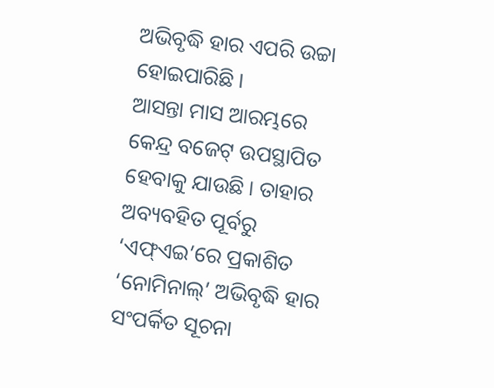ଅଭିବୃଦ୍ଧି ହାର ଏପରି ଉଚ୍ଚା ହୋଇପାରିଛି।
ଆସନ୍ତା ମାସ ଆରମ୍ଭରେ କେନ୍ଦ୍ର ବଜେଟ୍ ଉପସ୍ଥାପିତ ହେବାକୁ ଯାଉଛି। ତାହାର ଅବ୍ୟବହିତ ପୂର୍ବରୁ ‘ଏଫ୍ଏଇ’ରେ ପ୍ରକାଶିତ ‘ନୋମିନାଲ୍’ ଅଭିବୃଦ୍ଧି ହାର ସଂପର୍କିତ ସୂଚନା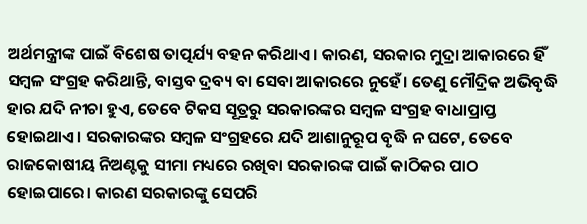ଅର୍ଥମନ୍ତ୍ରୀଙ୍କ ପାଇଁ ବିଶେଷ ତାତ୍ପର୍ଯ୍ୟ ବହନ କରିଥାଏ। କାରଣ, ସରକାର ମୁଦ୍ରା ଆକାରରେ ହିଁ ସମ୍ବଳ ସଂଗ୍ରହ କରିଥାନ୍ତି, ବାସ୍ତବ ଦ୍ରବ୍ୟ ବା ସେବା ଆକାରରେ ନୁହେଁ। ତେଣୁ ମୌଦ୍ରିକ ଅଭିବୃଦ୍ଧି ହାର ଯଦି ନୀଚା ହୁଏ, ତେବେ ଟିକସ ସୂତ୍ରରୁ ସରକାରଙ୍କର ସମ୍ବଳ ସଂଗ୍ରହ ବାଧାପ୍ରାପ୍ତ ହୋଇଥାଏ। ସରକାରଙ୍କର ସମ୍ବଳ ସଂଗ୍ରହରେ ଯଦି ଆଶାନୁରୂପ ବୃଦ୍ଧି ନ ଘଟେ, ତେବେ ରାଜକୋଷୀୟ ନିଅଣ୍ଟକୁ ସୀମା ମଧ୍ୟରେ ରଖିବା ସରକାରଙ୍କ ପାଇଁ କାଠିକର ପାଠ ହୋଇପାରେ। କାରଣ ସରକାରଙ୍କୁ ସେପରି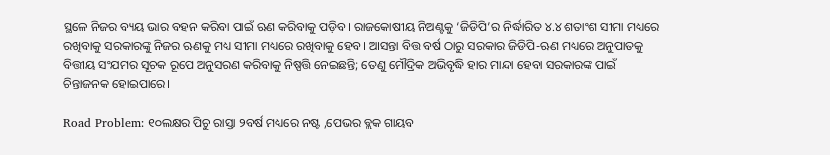ସ୍ଥଳେ ନିଜର ବ୍ୟୟ ଭାର ବହନ କରିବା ପାଇଁ ଋଣ କରିବାକୁ ପଡ଼ିବ। ରାଜକୋଷୀୟ ନିଅଣ୍ଟକୁ ‘ଜିଡିପି’ର ନିର୍ଦ୍ଧାରିତ ୪.୪ ଶତାଂଶ ସୀମା ମଧ୍ୟରେ ରଖିବାକୁ ସରକାରଙ୍କୁ ନିଜର ଋଣକୁ ମଧ୍ୟ ସୀମା ମଧ୍ୟରେ ରଖିବାକୁ ହେବ। ଆସନ୍ତା ବିତ୍ତ ବର୍ଷ ଠାରୁ ସରକାର ଜିଡିପି-ଋଣ ମଧ୍ୟରେ ଅନୁପାତକୁ ବିତ୍ତୀୟ ସଂଯମର ସୂଚକ ରୂପେ ଅନୁସରଣ କରିବାକୁ ନିଷ୍ପତ୍ତି ନେଇଛନ୍ତି; ତେଣୁ ମୌଦ୍ରିକ ଅଭିବୃଦ୍ଧି ହାର ମାନ୍ଦା ହେବା ସରକାରଙ୍କ ପାଇଁ ଚିନ୍ତାଜନକ ହୋଇପାରେ।

Road Problem: ୧୦ଲକ୍ଷର ପିଚୁ ରାସ୍ତା ୨ବର୍ଷ ମଧ୍ୟରେ ନଷ୍ଟ ,ପେଭର ବ୍ଲକ ଗାୟବ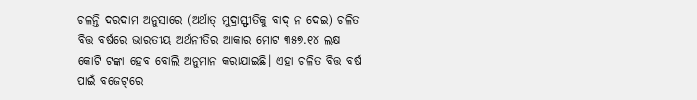ଚଳନ୍ତି ଦରଦାମ ଅନୁସାରେ (ଅର୍ଥାତ୍ ମୁଦ୍ରାସ୍ଫୀତିକୁ ବାଦ୍ ନ ଦେଇ) ଚଳିତ ବିତ୍ତ ବର୍ଷରେ ଭାରତୀୟ ଅର୍ଥନୀତିର ଆକାର ମୋଟ ୩୫୭.୧୪ ଲକ୍ଷ କୋଟି ଟଙ୍କା ହେବ ବୋଲି ଅନୁମାନ କରାଯାଇଛି। ଏହା ଚଳିତ ବିତ୍ତ ବର୍ଷ ପାଇଁ ବଜେଟ୍‌ରେ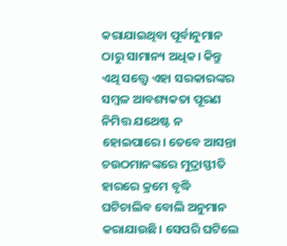କରାଯାଇଥିବା ପୂର୍ବାନୁମାନ ଠାରୁ ସାମାନ୍ୟ ଅଧିକ। କିନ୍ତୁ ଏଥି ସତ୍ତ୍ବେ ଏହା ସରକାରଙ୍କର ସମ୍ବଳ ଆବଶ୍ୟକତା ପୂରଣ ନିମିତ୍ତ ଯଥେଷ୍ଟ ନ ହୋଇପାରେ। ତେବେ ଆସନ୍ତା ଚଉଠମାନଙ୍କରେ ମୁଦ୍ରାସ୍ଫୀତି ହାରରେ କ୍ରମେ ବୃଦ୍ଧି ଘଟିଚାଲିବ ବୋଲି ଅନୁମାନ କରାଯାଉଛି। ସେପରି ଘଟିଲେ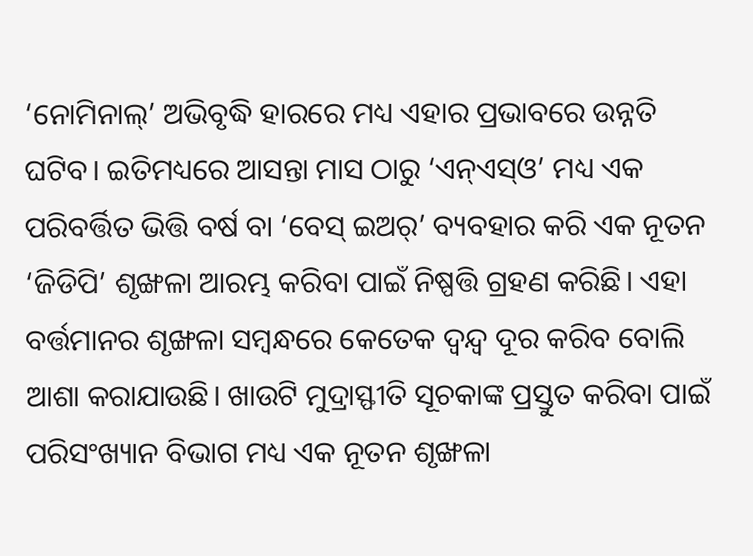‘ନୋମିନାଲ୍’ ଅଭିବୃଦ୍ଧି ହାରରେ ମଧ୍ୟ ଏହାର ପ୍ରଭାବରେ ଉନ୍ନତି ଘଟିବ। ଇତିମଧ୍ୟରେ ଆସନ୍ତା ମାସ ଠାରୁ ‘ଏନ୍ଏସ୍ଓ’ ମଧ୍ୟ ଏକ ପରିବର୍ତ୍ତିତ ଭିତ୍ତି ବର୍ଷ ବା ‘ବେସ୍ ଇଅର୍’ ବ୍ୟବହାର କରି ଏକ ନୂତନ ‘ଜିଡିପି’ ଶୃଙ୍ଖଳା ଆରମ୍ଭ କରିବା ପାଇଁ ନିଷ୍ପତ୍ତି ଗ୍ରହଣ କରିଛି। ଏହା ବର୍ତ୍ତମାନର ଶୃଙ୍ଖଳା ସମ୍ବନ୍ଧରେ କେତେକ ଦ୍ବନ୍ଦ୍ବ ଦୂର କରିବ ବୋଲି ଆଶା କରାଯାଉଛି। ଖାଉଟି ମୁଦ୍ରାସ୍ଫୀତି ସୂଚକାଙ୍କ ପ୍ରସ୍ତୁତ କରିବା ପାଇଁ ପରିସଂଖ୍ୟାନ ବିଭାଗ ମଧ୍ୟ ଏକ ନୂତନ ଶୃଙ୍ଖଳା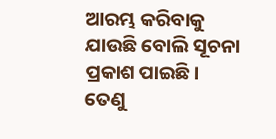ଆରମ୍ଭ କରିବାକୁ ଯାଉଛି ବୋଲି ସୂଚନା ପ୍ରକାଶ ପାଇଛି। ତେଣୁ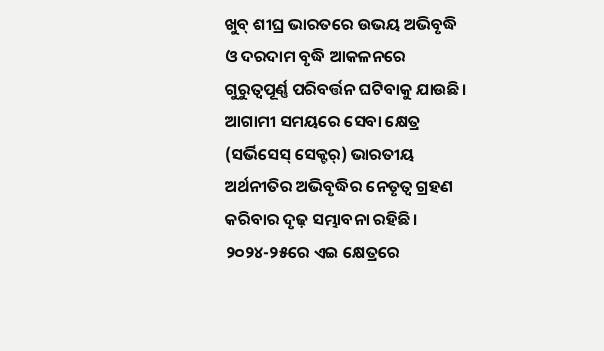ଖୁବ୍ ଶୀଘ୍ର ଭାରତରେ ଉଭୟ ଅଭିବୃଦ୍ଧି ଓ ଦରଦାମ ବୃଦ୍ଧି ଆକଳନରେ ଗୁରୁତ୍ବପୂର୍ଣ୍ଣ ପରିବର୍ତ୍ତନ ଘଟିବାକୁ ଯାଉଛି।
ଆଗାମୀ ସମୟରେ ସେବା କ୍ଷେତ୍ର (ସର୍ଭିସେସ୍ ସେକ୍ଟର୍) ଭାରତୀୟ ଅର୍ଥନୀତିର ଅଭିବୃଦ୍ଧିର ନେତୃତ୍ବ ଗ୍ରହଣ କରିବାର ଦୃଢ଼ ସମ୍ଭାବନା ରହିଛି। ୨୦୨୪-୨୫ରେ ଏଇ କ୍ଷେତ୍ରରେ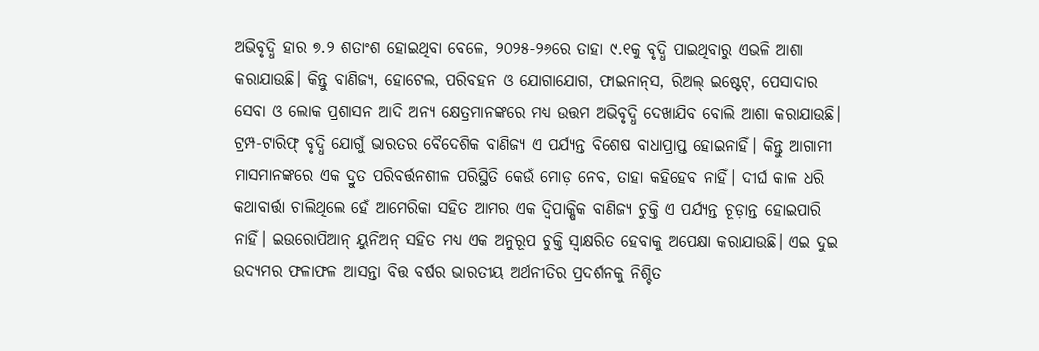ଅଭିବୃଦ୍ଧି ହାର ୭.୨ ଶତାଂଶ ହୋଇଥିବା ବେଳେ, ୨୦୨୫-୨୬ରେ ତାହା ୯.୧କୁ ବୃଦ୍ଧି ପାଇଥିବାରୁ ଏଭଳି ଆଶା କରାଯାଉଛି। କିନ୍ତୁ ବାଣିଜ୍ୟ, ହୋଟେଲ, ପରିବହନ ଓ ଯୋଗାଯୋଗ, ଫାଇନାନ୍‌ସ, ରିଅଲ୍ ଇଷ୍ଟେଟ୍, ପେସାଦାର ସେବା ଓ ଲୋକ ପ୍ରଶାସନ ଆଦି ଅନ୍ୟ କ୍ଷେତ୍ରମାନଙ୍କରେ ମଧ୍ୟ ଉତ୍ତମ ଅଭିବୃଦ୍ଧି ଦେଖାଯିବ ବୋଲି ଆଶା କରାଯାଉଛି।
ଟ୍ରମ୍ପ-ଟାରିଫ୍ ବୃଦ୍ଧି ଯୋଗୁଁ ଭାରତର ବୈଦେଶିକ ବାଣିଜ୍ୟ ଏ ପର୍ଯ୍ୟନ୍ତ ବିଶେଷ ବାଧାପ୍ରାପ୍ତ ହୋଇନାହିଁ। କିନ୍ତୁ ଆଗାମୀ ମାସମାନଙ୍କରେ ଏକ ଦ୍ରୁତ ପରିବର୍ତ୍ତନଶୀଳ ପରିସ୍ଥିତି କେଉଁ ମୋଡ଼ ନେବ, ତାହା କହିହେବ ନାହିଁ। ଦୀର୍ଘ କାଳ ଧରି କଥାବାର୍ତ୍ତା ଚାଲିଥିଲେ ହେଁ ଆମେରିକା ସହିତ ଆମର ଏକ ଦ୍ବିପାକ୍ଷିକ ବାଣିଜ୍ୟ ଚୁକ୍ତି ଏ ପର୍ଯ୍ୟନ୍ତ ଚୂଡ଼ାନ୍ତ ହୋଇପାରି ନାହିଁ। ଇଉରୋପିଆନ୍ ୟୁନିଅନ୍ ସହିତ ମଧ୍ୟ ଏକ ଅନୁରୂପ ଚୁକ୍ତି ସ୍ବାକ୍ଷରିତ ହେବାକୁ ଅପେକ୍ଷା କରାଯାଉଛି। ଏଇ ଦୁଇ ଉଦ୍ୟମର ଫଳାଫଳ ଆସନ୍ତା ବିତ୍ତ ବର୍ଷର ଭାରତୀୟ ଅର୍ଥନୀତିର ପ୍ରଦର୍ଶନକୁ ନିଶ୍ଚିତ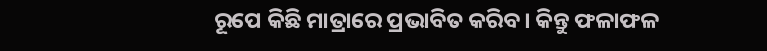ରୂପେ କିଛି ମାତ୍ରାରେ ପ୍ରଭାବିତ କରିବ। କିନ୍ତୁ ଫଳାଫଳ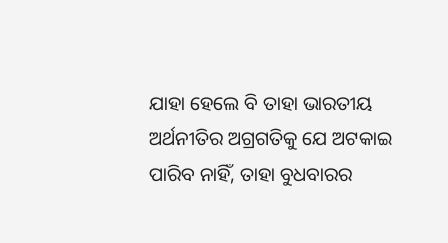ଯାହା ହେଲେ ବି ତାହା ଭାରତୀୟ ଅର୍ଥନୀତିର ଅଗ୍ରଗତିକୁ ଯେ ଅଟକାଇ ପାରିବ ନାହିଁ, ତାହା ବୁଧବାରର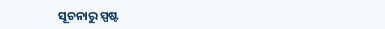ସୂଚନାରୁ ସ୍ପଷ୍ଟ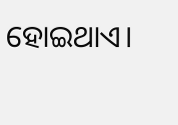ହୋଇଥାଏ।